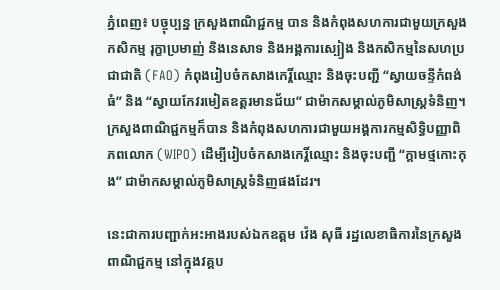ភ្នំពេញ៖ បច្ចុប្បន្ន ក្រសួងពាណិជ្ជកម្ម បាន និងកំពុងសហការជាមួយក្រសួងកសិកម្ម រុក្ខាប្រមាញ់ និងនេសាទ និងអង្គការស្បៀង និងកសិកម្មនៃសហប្រជាជាតិ (FAO) កំពុងរៀបចំកសាងកេរ្តិ៍ឈ្មោះ និងចុះបញ្ជី “ស្វាយចន្ទីកំពង់ធំ” និង “ស្វាយកែវរមៀតឧត្តរមានជ័យ” ជាម៉ាកសម្គាល់ភូមិសាស្រ្តទំនិញ។ ក្រសួងពាណិជ្ជកម្មក៏បាន និងកំពុងសហការជាមួយអង្គការកម្មសិទ្ធិបញ្ញាពិភពលោក (WIPO) ដើម្បីរៀបចំកសាងកេរ្តិ៍ឈ្មោះ និងចុះបញ្ជី “ក្តាមថ្មកោះកុង” ជាម៉ាកសម្គាល់ភូមិសាស្រ្តទំនិញផងដែរ។

នេះជាការបញ្ជាក់អះអាងរបស់ឯកឧត្តម វ៉េង សុធី រដ្ឋលេខាធិការនៃក្រសួងពាណិជ្ជកម្ម នៅក្នុងវគ្គប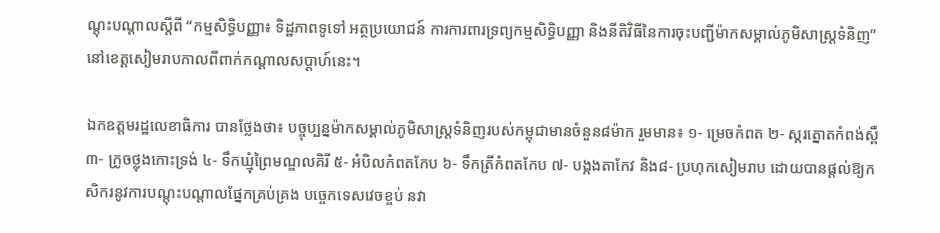ណ្តុះបណ្តាលស្តីពី “កម្មសិទិ្ធបញ្ញា៖ ទិដ្ឋភាពទូទៅ អត្ថប្រយោជន៍ ការការពារទ្រព្យកម្មសិទ្ធិបញ្ញា និងនីតិវិធីនៃការចុះបញ្ជីម៉ាកសម្គាល់ភូមិសាស្ត្រទំនិញ”នៅខេត្តសៀមរាបកាលពីពាក់កណ្តាលសប្តាហ៍នេះ។

ឯកឧត្តមរដ្ឋលេខាធិការ បានថ្លែងថា៖ បច្ចុប្បន្នម៉ាកសម្គាល់ភូមិសាស្ត្រទំនិញរបស់កម្ពុជាមានចំនួន៨ម៉ាក រួមមាន៖ ១- ម្រេចកំពត ២- ស្ករត្នោតកំពង់ស្ពឺ ៣- ក្រូចថ្លុងកោះទ្រង់ ៤- ទឹកឃ្មុំព្រៃមណ្ឌលគិរី ៥- អំបិលកំពតកែប ៦- ទឹកត្រីកំពតកែប ៧- បង្កងតាកែវ និង៨- ប្រហុកសៀមរាប ដោយបានផ្តល់ឱ្យកសិករនូវការបណ្តុះបណ្តាលផ្នែកគ្រប់គ្រង បច្ចេកទេសវេចខ្ចប់ នវា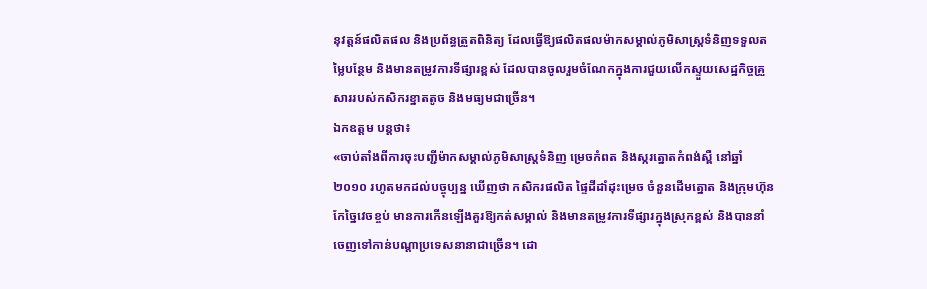នុវត្តន៍ផលិតផល និងប្រព័ន្ធត្រួតពិនិត្យ ដែលធ្វើឱ្យផលិតផលម៉ាកសម្គាល់ភូមិសាស្ត្រទំនិញទទួលតម្លៃបន្ថែម និងមានតម្រូវការទីផ្សារខ្ពស់ ដែលបានចូលរួមចំណែកក្នុងការជួយលើកស្ទួយសេដ្ឋកិច្ចគ្រួសាររបស់កសិករខ្នាតតូច និងមធ្យមជាច្រើន។
ឯកឧត្តម បន្តថា៖
«ចាប់តាំងពីការចុះបញ្ជីម៉ាកសម្គាល់ភូមិសាស្ត្រទំនិញ ម្រេចកំពត និងស្ករត្នោតកំពង់ស្ពឺ នៅឆ្នាំ២០១០ រហូតមកដល់បច្ចុប្បន្ន ឃើញថា កសិករផលិត ផ្ទៃដីដាំដុះម្រេច ចំនួនដើមត្នោត និងក្រុមហ៊ុនកែច្នៃវេចខ្ចប់ មានការកើនឡើងគួរឱ្យកត់សម្គាល់ និងមានតម្រូវការទីផ្សារក្នុងស្រុកខ្ពស់ និងបាននាំចេញទៅកាន់បណ្តាប្រទេសនានាជាច្រើន។ ដោ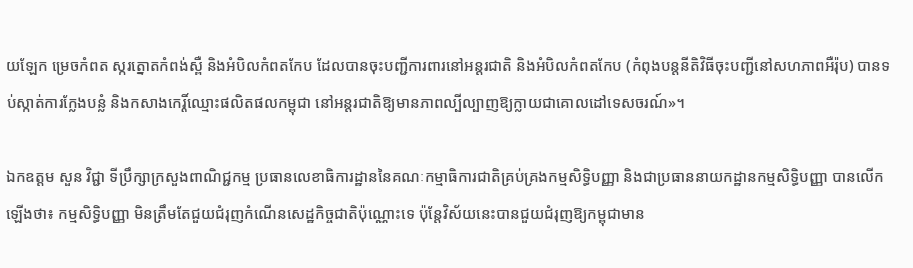យឡែក ម្រេចកំពត ស្ករត្នោតកំពង់ស្ពឺ និងអំបិលកំពតកែប ដែលបានចុះបញ្ជីការពារនៅអន្តរជាតិ និងអំបិលកំពតកែប (កំពុងបន្តនីតិវិធីចុះបញ្ជីនៅសហភាពអឺរ៉ុប) បានទប់ស្កាត់ការក្លែងបន្លំ និងកសាងកេរ្តិ៍ឈ្មោះផលិតផលកម្ពុជា នៅអន្តរជាតិឱ្យមានភាពល្បីល្បាញឱ្យក្លាយជាគោលដៅទេសចរណ៍»។

ឯកឧត្តម សួន វិជ្ជា ទីប្រឹក្សាក្រសួងពាណិជ្ជកម្ម ប្រធានលេខាធិការដ្ឋាននៃគណៈកម្មាធិការជាតិគ្រប់គ្រងកម្មសិទ្ធិបញ្ញា និងជាប្រធាននាយកដ្ឋានកម្មសិទ្ធិបញ្ញា បានលើកឡើងថា៖ កម្មសិទ្ធិបញ្ញា មិនត្រឹមតែជួយជំរុញកំណើនសេដ្ឋកិច្ចជាតិប៉ុណ្ណោះទេ ប៉ុន្តែវិស័យនេះបានជួយជំរុញឱ្យកម្ពុជាមាន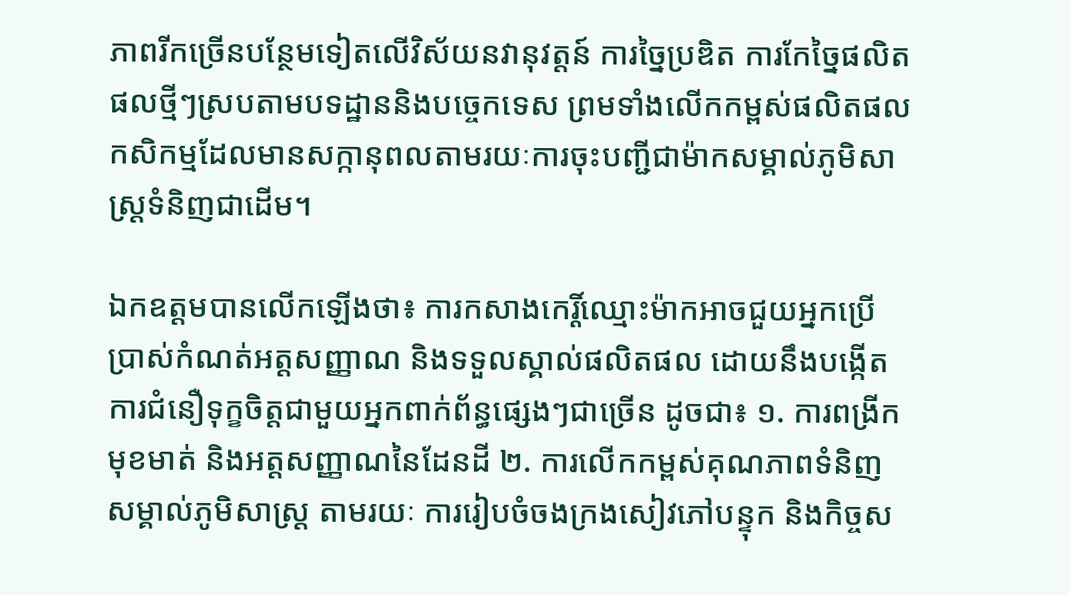ភាពរីកច្រើនបន្ថែមទៀតលើវិស័យនវានុវត្តន៍ ការច្នៃប្រឌិត ការកែច្នៃផលិតផលថ្មីៗស្របតាមបទដ្ឋាននិងបច្ចេកទេស ព្រមទាំងលើកកម្ពស់ផលិតផលកសិកម្មដែលមានសក្កានុពលតាមរយៈការចុះបញ្ជីជាម៉ាកសម្គាល់ភូមិសាស្ត្រទំនិញជាដើម។

ឯកឧត្តមបានលើកឡើងថា៖ ការកសាងកេរ្តិ៍ឈ្មោះម៉ាកអាចជួយអ្នកប្រើប្រាស់កំណត់អត្តសញ្ញាណ និងទទួលស្គាល់ផលិតផល ដោយនឹងបង្កើតការជំនឿទុក្ខចិត្តជាមួយអ្នកពាក់ព័ន្ធផ្សេងៗជាច្រើន ដូចជា៖ ១. ការពង្រីកមុខមាត់ និងអត្តសញ្ញាណនៃដែនដី ២. ការលើកកម្ពស់គុណភាពទំនិញសម្គាល់ភូមិសាស្រ្ត តាមរយៈ ការរៀបចំចងក្រងសៀវភៅបន្ទុក និងកិច្ចស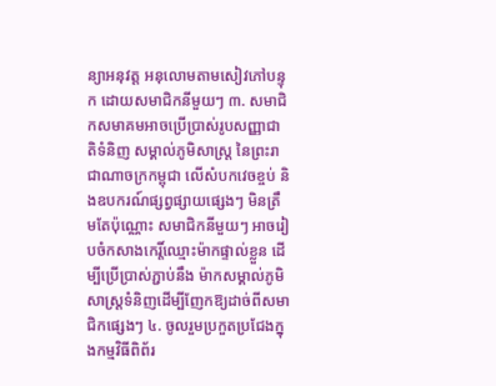ន្យាអនុវត្ត អនុលោមតាមសៀវភៅបន្ទុក ដោយសមាជិកនីមួយៗ ៣. សមាជិកសមាគមអាចប្រើប្រាស់រូបសញ្ញាជាតិទំនិញ សម្គាល់ភូមិសាស្រ្ត នៃព្រះរាជាណាចក្រកម្ពុជា លើសំបកវេចខ្ចប់ និងឧបករណ៍ផ្សព្វផ្សាយផ្សេងៗ មិនត្រឹមតែប៉ុណ្ណោះ សមាជិកនីមួយៗ អាចរៀបចំកសាងកេរ្តិ៍ឈ្មោះម៉ាកផ្ទាល់ខ្លួន ដើម្បីប្រើប្រាស់ភ្ជាប់នឹង ម៉ាកសម្គាល់ភូមិសាស្រ្តទំនិញដើម្បីញែកឱ្យដាច់ពីសមាជិកផ្សេងៗ ៤. ចូលរួមប្រកួតប្រជែងក្នុងកម្មវិធីពិព័រ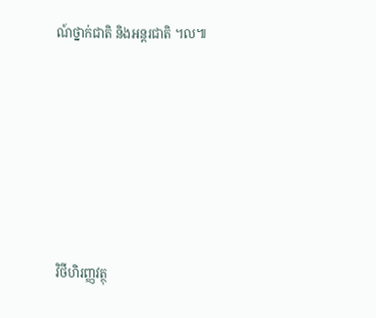ណ៍ថ្នាក់ជាតិ និងអន្តរជាតិ ។ល៕







វិថីហិរញ្ញវត្ថុ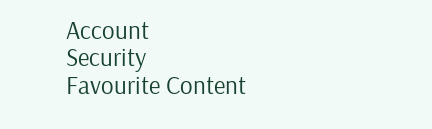Account
Security
Favourite Content